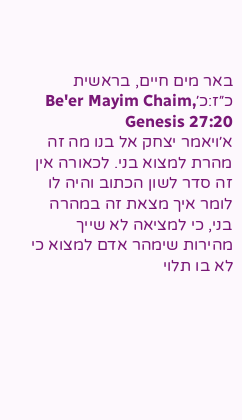באר מים חיים, בראשית כ״ז:כ׳Be'er Mayim Chaim, Genesis 27:20
א׳ויאמר יצחק אל בנו מה זה מהרת למצוא בני. לכאורה אין זה סדר לשון הכתוב והיה לו לומר איך מצאת זה במהרה בני, כי למציאה לא שייך מהירות שימהר אדם למצוא כי לא בו תלוי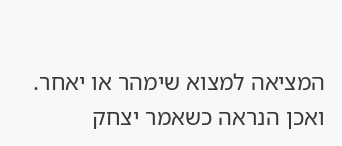המציאה למצוא שימהר או יאחר. ואכן הנראה כשאמר יצחק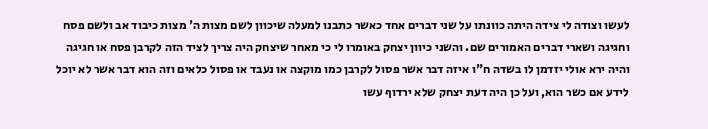לעשו וצודה לי צידה היתה כוונתו על שני דברים אחד כאשר כתבנו למעלה שיכוון לשם מצות ה' מצות כיבוד אב ולשם פסח וחגיגה ושארי דברים האמורים שם. והשני כיוון יצחק באומרו לי כי מאחר שיצחק היה צריך לציד הזה לקרבן פסח או חגיגה והיה ירא אולי יזדמן לו בשדה ח"ו איזה דבר אשר פסול לקרבן כמו מוקצה או נעבד או פסול כלאים וזה הוא דבר אשר לא יוכל לידע אם כשר הוא, ועל כן היה דעת יצחק שלא ירדוף עשו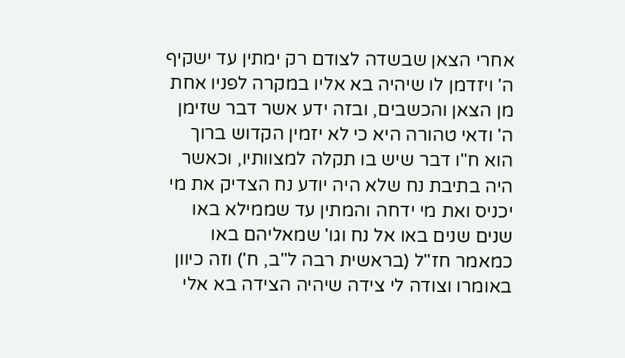אחרי הצאן שבשדה לצודם רק ימתין עד ישקיף ה' ויזדמן לו שיהיה בא אליו במקרה לפניו אחת מן הצאן והכשבים, ובזה ידע אשר דבר שזימן ה' ודאי טהורה היא כי לא יזמין הקדוש ברוך הוא ח"ו דבר שיש בו תקלה למצוותיו, וכאשר היה בתיבת נח שלא היה יודע נח הצדיק את מי יכניס ואת מי ידחה והמתין עד שממילא באו שנים שנים באו אל נח וגו' שמאליהם באו כמאמר חז"ל (בראשית רבה ל"ב, ח') וזה כיוון באומרו וצודה לי צידה שיהיה הצידה בא אלי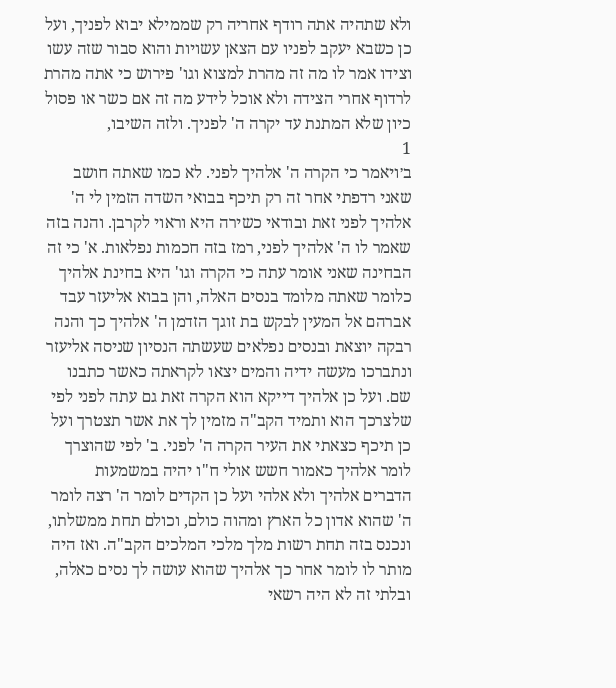ולא שתהיה אתה רודף אחריה רק שממילא יבוא לפניך, ועל כן כשבא יעקב לפניו עם הצאן עשויות והוא סבור שזה עשו וצידו אמר לו מה זה מהרת למצוא וגו' פירוש כי אתה מהרת לרדוף אחרי הצידה ולא אוכל לידע מה זה אם כשר או פסול כיון שלא המתנת עד יקרה ה' לפניך. ולזה השיבו,
1
ב׳ויאמר כי הקרה ה' אלהיך לפני. לא כמו שאתה חושב שאני רדפתי אחר זה רק תיכף בבואי השדה הזמין לי ה' אלהיך לפני זאת ובודאי כשירה היא וראוי לקרבן. והנה בזה שאמר לו ה' אלהיך לפני, רמז בזה חכמות נפלאות. א' כי זה הבחינה שאני אומר עתה כי הקרה וגו' היא בחינת אלהיך כלומר שאתה מלומד בנסים האלה, והן בבוא אליעזר עבד אברהם אל המעין לבקש בת זוגך הזדמן ה' אלהיך כך והנה רבקה יוצאת ובנסים נפלאים שעשתה הנסיון שניסה אליעזר ונתברכו מעשה ידיה והמים יצאו לקראתה כאשר כתבנו שם. ועל כן אלהיך דייקא הוא הקרה זאת גם עתה לפני לפי שלצרכך הוא ותמיד הקב"ה מזמין לך את אשר תצטרך ועל כן תיכף כצאתי את העיר הקרה ה' לפני. ב' לפי שהוצרך לומר אלהיך כאמור חשש אולי ח"ו יהיה במשמעות הדברים אלהיך ולא אלהי ועל כן הקדים לומר ה' רצה לומר ה' שהוא אדון כל הארץ ומהוה כולם, וכולם תחת ממשלתו, ונכנס בזה תחת רשות מלך מלכי המלכים הקב"ה. ואז היה מותר לו לומר אחר כך אלהיך שהוא עושה לך נסים כאלה, ובלתי זה לא היה רשאי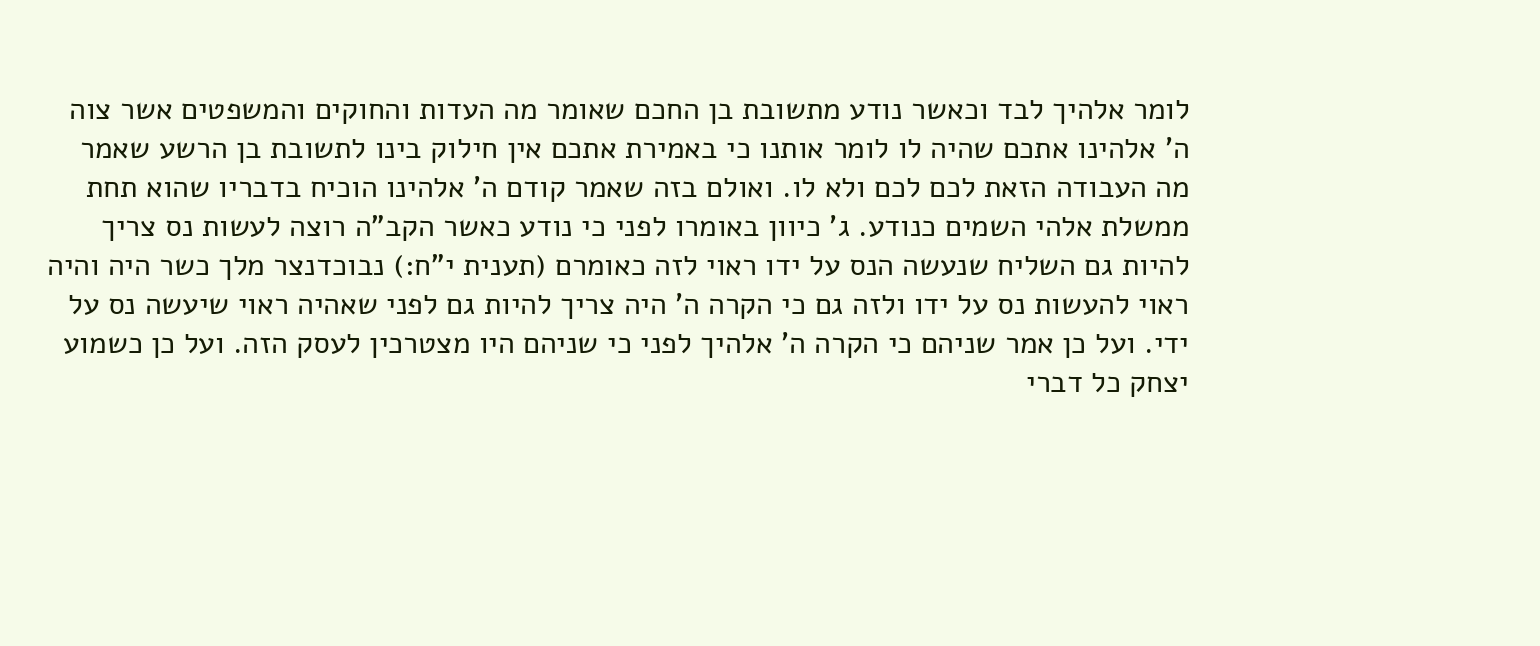לומר אלהיך לבד וכאשר נודע מתשובת בן החכם שאומר מה העדות והחוקים והמשפטים אשר צוה ה' אלהינו אתכם שהיה לו לומר אותנו כי באמירת אתכם אין חילוק בינו לתשובת בן הרשע שאמר מה העבודה הזאת לכם לכם ולא לו. ואולם בזה שאמר קודם ה' אלהינו הוכיח בדבריו שהוא תחת ממשלת אלהי השמים כנודע. ג' כיוון באומרו לפני כי נודע כאשר הקב"ה רוצה לעשות נס צריך להיות גם השליח שנעשה הנס על ידו ראוי לזה כאומרם (תענית י"ח:) נבוכדנצר מלך כשר היה והיה ראוי להעשות נס על ידו ולזה גם כי הקרה ה' היה צריך להיות גם לפני שאהיה ראוי שיעשה נס על ידי. ועל כן אמר שניהם כי הקרה ה' אלהיך לפני כי שניהם היו מצטרכין לעסק הזה. ועל כן כשמוע יצחק כל דברי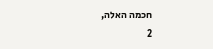חכמה האלה,
2